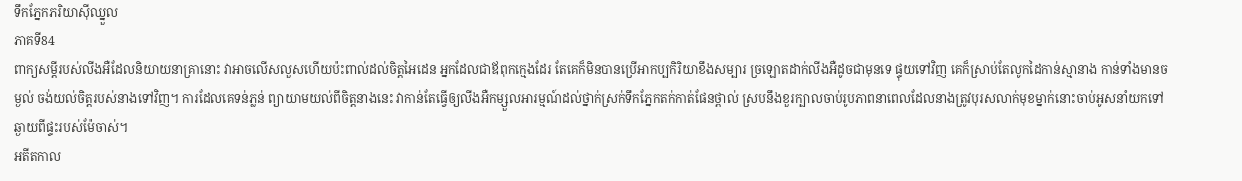ទឹកភ្នែកភរិយាសុីឈ្នួល
ភាគទី84
ពាក្យសម្ដីរបស់លីងអឺដែលនិយាយនាគ្រានោះ វាអាចលើសលួសហើយប៉ះពាល់ដល់ចិត្តអៃដេន អ្នកដែលជាឪពុកក្មេងដែរ តែគេក៏មិនបានប្រើអាកប្បកិរិយាខឹងសម្បារ ច្រឡោតដាក់លីងអឺដូចជាមុនទេ ផ្ទុយទៅវិញ គេក៏ស្រាប់តែលូកដៃកាន់ស្មានាង កាន់ទាំងមានចម្ងល់ ចង់យល់ចិត្តរបស់នាងទៅវិញ។ ការដែលគេទន់ភ្លន់ ព្យាយាមយល់ពីចិត្តនាងនេះ វាកាន់តែធ្វើឲ្យលីងអឺកម្សួលអារម្មណ៍ដល់ថ្នាក់ស្រក់ទឹកភ្នែកតក់កាត់ផែនថ្ពាល់ ស្របនឹងខួរក្បាលចាប់រូបភាពនាពេលដែលនាងត្រូវបុរសលាក់មុខម្នាក់នោះចាប់អូសនាំយកទៅឆ្ងាយពីផ្ទះរបស់ម៉ែចាស់។
អតីតកាល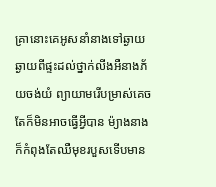គ្រានោះគេអូសនាំនាងទៅឆ្ងាយ ឆ្ងាយពីផ្ទះដល់ថ្នាក់លីងអឺនាងភ័យចង់យំ ព្យាយាមរើបម្រាស់គេច តែក៏មិនអាចធ្វើអ្វីបាន ម៉្យាងនាងក៏កំពុងតែឈឺមុខរបួសទើបមាន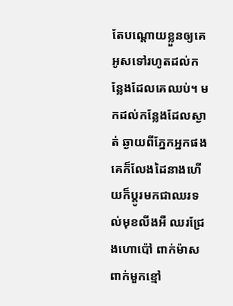តែបណ្ដោយខ្លួនឲ្យគេអូសទៅរហូតដល់កន្លែងដែលគេឈប់។ មកដល់កន្លែងដែលស្ងាត់ ឆ្ងាយពីភ្នែកអ្នកផង គេក៏លែងដៃនាងហើយក៏ប្ដូរមកជាឈរទល់មុខលីងអឺ ឈរជ្រែងហោប៉ៅ ពាក់ម៉ាស ពាក់មួកខ្មៅ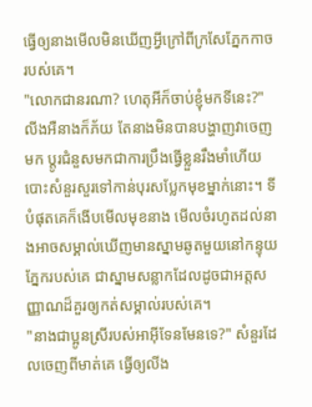ធ្វើឲ្យនាងមើលមិនឃើញអ្វីក្រៅពីក្រសែភ្នែកកាចរបស់គេ។
"លោកជានរណា? ហេតុអីក៏ចាប់ខ្ញុំមកទីនេះ?" លីងអឺនាងក៏ភ័យ តែនាងមិនបានបង្ហាញវាចេញមក ប្ដូរជំនួសមកជាការប្រឹងធ្វើខ្លួនរឹងមាំហើយបោះសំនួរសួរទៅកាន់បុរសប្លែកមុខម្នាក់នោះ។ ទីបំផុតគេក៏ងើបមើលមុខនាង មើលចំរហូតដល់នាងអាចសម្គាល់ឃើញមានស្នាមឆូតមួយនៅកន្ទុយភ្នែករបស់គេ ជាស្នាមសន្លាកដែលដូចជាអត្តសញ្ញាណដ៏គួរឲ្យកត់សម្គាល់របស់គេ។
"នាងជាប្អូនស្រីរបស់អាអុីទែនមែនទេ?" សំនួរដែលចេញពីមាត់គេ ធ្វើឲ្យលីង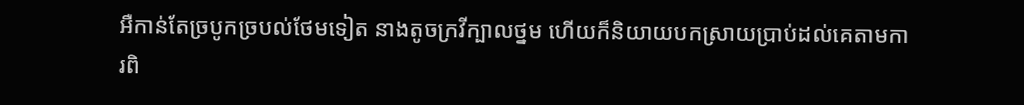អឺកាន់តែច្របូកច្របល់ថែមទៀត នាងតូចក្រវីក្បាលថ្នម ហើយក៏និយាយបកស្រាយប្រាប់ដល់គេតាមការពិ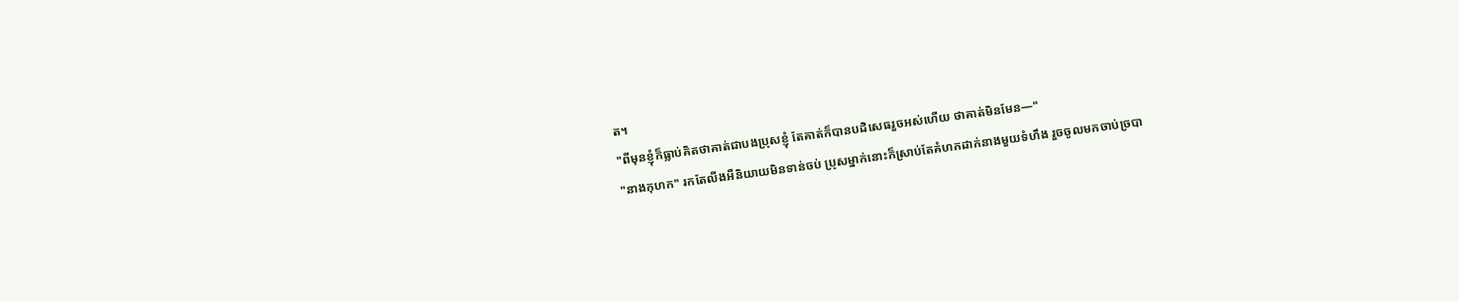ត។
"ពីមុនខ្ញុំក៏ធ្លាប់គិតថាគាត់ជាបងប្រុសខ្ញុំ តែគាត់ក៏បានបដិសេធរួចអស់ហើយ ថាគាត់មិនមែន—"
"នាងកុហក" រកតែលីងអឺនិយាយមិនទាន់ចប់ ប្រុសម្នាក់នោះក៏ស្រាប់តែគំហកដាក់នាងមួយទំហឹង រួចចូលមកចាប់ច្របា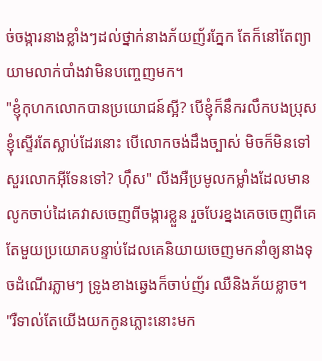ច់ចង្ការនាងខ្លាំងៗដល់ថ្នាក់នាងភ័យញ័រភ្នែក តែក៏នៅតែព្យាយាមលាក់បាំងវាមិនបញ្ចេញមក។
"ខ្ញុំកុហកលោកបានប្រយោជន៍ស្អី? បើខ្ញុំក៏នឹករលឹកបងប្រុសខ្ញុំស្ទើរតែស្លាប់ដែរនោះ បើលោកចង់ដឹងច្បាស់ មិចក៏មិនទៅសួរលោកអុីទែនទៅ? ហ៊ឹស" លីងអឺប្រមូលកម្លាំងដែលមានលូកចាប់ដៃគេវាសចេញពីចង្ការខ្លួន រួចបែរខ្នងគេចចេញពីគេ តែមួយប្រយោគបន្ទាប់ដែលគេនិយាយចេញមកនាំឲ្យនាងទុចដំណើរភ្លាមៗ ទ្រូងខាងឆ្វេងក៏ចាប់ញ័រ ឈឺនិងភ័យខ្លាច។
"រឺទាល់តែយើងយកកូនភ្លោះនោះមក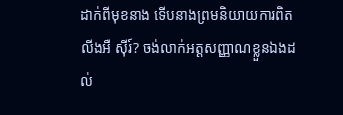ដាក់ពីមុខនាង ទើបនាងព្រមនិយាយការពិត លីងអឺ សុីរ៍? ចង់លាក់អត្តសញ្ញាណខ្លួនឯងដល់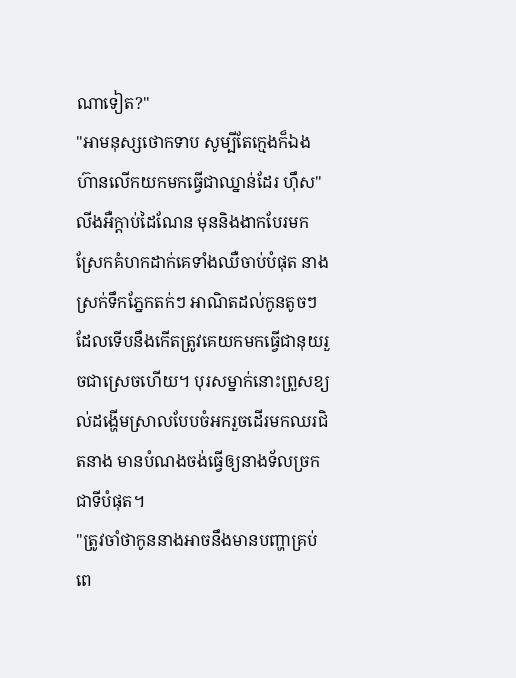ណាទៀត?"
"អាមនុស្សថោកទាប សូម្បីតែក្មេងក៏ឯងហ៊ានលើកយកមកធ្វើជាឈ្នាន់ដែរ ហ៊ឹស" លីងអឺក្ដាប់ដៃណែន មុននិងងាកបែរមកស្រែកគំហកដាក់គេទាំងឈឺចាប់បំផុត នាងស្រក់ទឹកភ្នែកតក់ៗ អាណិតដល់កូនតូចៗដែលទើបនឹងកើតត្រូវគេយកមកធ្វើជានុយរួចជាស្រេចហើយ។ បុរសម្នាក់នោះព្រួសខ្យល់ដង្ហើមស្រាលបែបចំអករួចដើរមកឈរជិតនាង មានបំណងចង់ធ្វើឲ្យនាងទ័លច្រកជាទីបំផុត។
"ត្រូវចាំថាកូននាងអាចនឹងមានបញ្ហាគ្រប់ពេ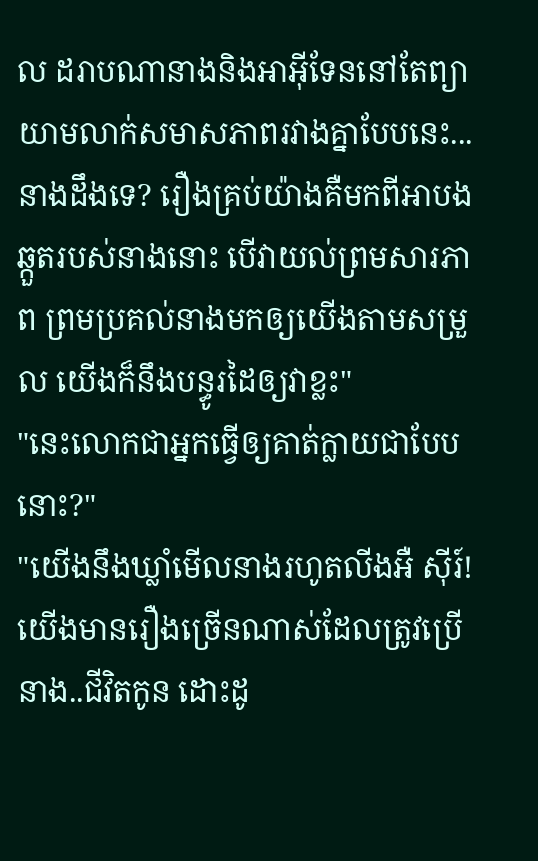ល ដរាបណានាងនិងអាអុីទែននៅតែព្យាយាមលាក់សមាសភាពរវាងគ្នាបែបនេះ...នាងដឹងទេ? រឿងគ្រប់យ៉ាងគឺមកពីអាបងឆ្កួតរបស់នាងនោះ បើវាយល់ព្រមសារភាព ព្រមប្រគល់នាងមកឲ្យយើងតាមសម្រួល យើងក៏នឹងបន្ធូរដៃឲ្យវាខ្លះ"
"នេះលោកជាអ្នកធ្វើឲ្យគាត់ក្លាយជាបែបនោះ?"
"យើងនឹងឃ្លាំមើលនាងរហូតលីងអឺ សុីរ៍! យើងមានរឿងច្រើនណាស់ដែលត្រូវប្រើនាង..ជីវិតកូន ដោះដូ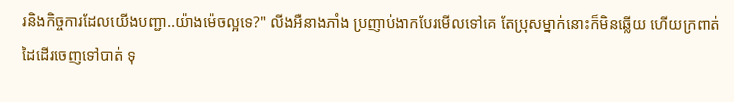រនិងកិច្ចការដែលយើងបញ្ជា..យ៉ាងម៉េចល្អទេ?" លីងអឺនាងភាំង ប្រញាប់ងាកបែរមើលទៅគេ តែប្រុសម្នាក់នោះក៏មិនឆ្លើយ ហើយក្រពាត់ដៃដើរចេញទៅបាត់ ទុ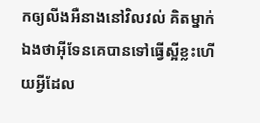កឲ្យលីងអឺនាងនៅវិលវល់ គិតម្នាក់ឯងថាអុីទែនគេបានទៅធ្វើស្អីខ្លះហើយអ្វីដែល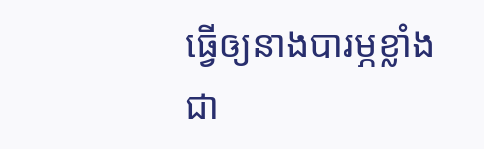ធ្វើឲ្យនាងបារម្ភខ្លាំងជា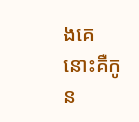ងគេនោះគឺកូន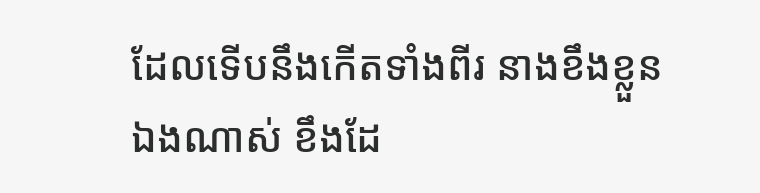ដែលទើបនឹងកើតទាំងពីរ នាងខឹងខ្លួនឯងណាស់ ខឹងដែ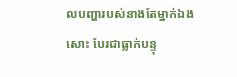លបញ្ហារបស់នាងតែម្នាក់ឯងសោះ បែរជាធ្លាក់បន្ទុ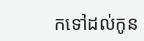កទៅដល់កូន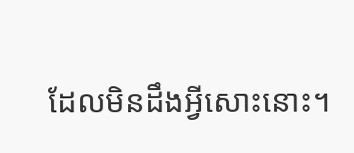ដែលមិនដឹងអ្វីសោះនោះ។